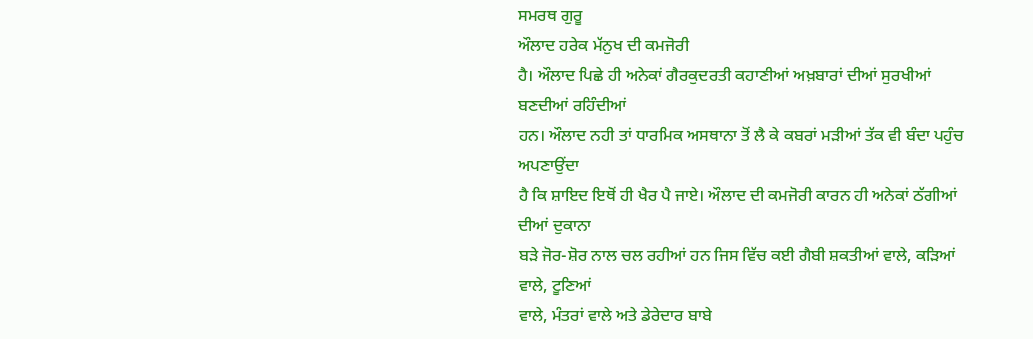ਸਮਰਥ ਗੁਰੂ
ਔਲਾਦ ਹਰੇਕ ਮੱਨੁਖ ਦੀ ਕਮਜੋਰੀ
ਹੈ। ਔਲਾਦ ਪਿਛੇ ਹੀ ਅਨੇਕਾਂ ਗੈਰਕੁਦਰਤੀ ਕਹਾਣੀਆਂ ਅਖ਼ਬਾਰਾਂ ਦੀਆਂ ਸੁਰਖੀਆਂ ਬਣਦੀਆਂ ਰਹਿੰਦੀਆਂ
ਹਨ। ਔਲਾਦ ਨਹੀ ਤਾਂ ਧਾਰਮਿਕ ਅਸਥਾਨਾ ਤੋਂ ਲੈ ਕੇ ਕਬਰਾਂ ਮੜੀਆਂ ਤੱਕ ਵੀ ਬੰਦਾ ਪਹੁੰਚ ਅਪਣਾਉਂਦਾ
ਹੈ ਕਿ ਸ਼ਾਇਦ ਇਥੋਂ ਹੀ ਖੈਰ ਪੈ ਜਾਏ। ਔਲਾਦ ਦੀ ਕਮਜੋਰੀ ਕਾਰਨ ਹੀ ਅਨੇਕਾਂ ਠੱਗੀਆਂ ਦੀਆਂ ਦੁਕਾਨਾ
ਬੜੇ ਜੋਰ-ਸ਼ੋਰ ਨਾਲ ਚਲ ਰਹੀਆਂ ਹਨ ਜਿਸ ਵਿੱਚ ਕਈ ਗੈਬੀ ਸ਼ਕਤੀਆਂ ਵਾਲੇ, ਕੜਿਆਂ ਵਾਲੇ, ਟੂਣਿਆਂ
ਵਾਲੇ, ਮੰਤਰਾਂ ਵਾਲੇ ਅਤੇ ਡੇਰੇਦਾਰ ਬਾਬੇ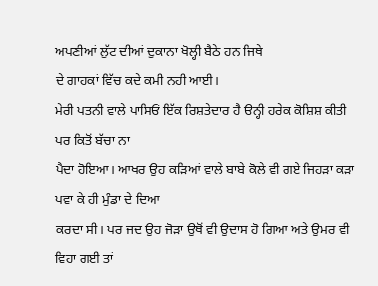ਅਪਣੀਆਂ ਲੁੱਟ ਦੀਆਂ ਦੁਕਾਨਾ ਖੋਲ੍ਹੀ ਬੈਠੇ ਹਨ ਜਿਥੇ
ਦੇ ਗਾਹਕਾਂ ਵਿੱਚ ਕਦੇ ਕਮੀ ਨਹੀ ਆਈ।
ਮੇਰੀ ਪਤਨੀ ਵਾਲੇ ਪਾਸਿਓਂ ਇੱਕ ਰਿਸ਼ਤੇਦਾਰ ਹੈ ੳਨ੍ਹੀ ਹਰੇਕ ਕੋਸ਼ਿਸ਼ ਕੀਤੀ ਪਰ ਕਿਤੋਂ ਬੱਚਾ ਨਾ
ਪੈਦਾ ਹੋਇਆ। ਆਖਰ ਉਹ ਕੜਿਆਂ ਵਾਲੇ ਬਾਬੇ ਕੋਲੇ ਵੀ ਗਏ ਜਿਹੜਾ ਕੜਾ ਪਵਾ ਕੇ ਹੀ ਮੁੰਡਾ ਦੇ ਦਿਆ
ਕਰਦਾ ਸੀ। ਪਰ ਜਦ ਉਹ ਜੋੜਾ ਉਥੋਂ ਵੀ ਉਦਾਸ ਹੋ ਗਿਆ ਅਤੇ ਉਮਰ ਵੀ ਵਿਹਾ ਗਈ ਤਾਂ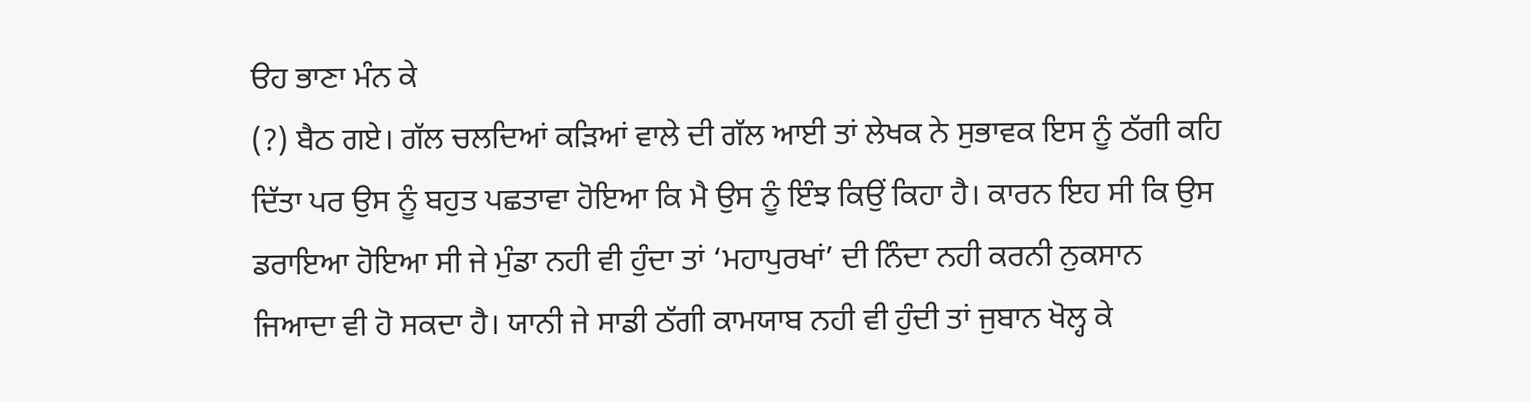ੳਹ ਭਾਣਾ ਮੰਨ ਕੇ
(?) ਬੈਠ ਗਏ। ਗੱਲ ਚਲਦਿਆਂ ਕੜਿਆਂ ਵਾਲੇ ਦੀ ਗੱਲ ਆਈ ਤਾਂ ਲੇਖਕ ਨੇ ਸੁਭਾਵਕ ਇਸ ਨੂੰ ਠੱਗੀ ਕਹਿ
ਦਿੱਤਾ ਪਰ ਉਸ ਨੂੰ ਬਹੁਤ ਪਛਤਾਵਾ ਹੋਇਆ ਕਿ ਮੈ ਉਸ ਨੂੰ ਇੰਝ ਕਿਉਂ ਕਿਹਾ ਹੈ। ਕਾਰਨ ਇਹ ਸੀ ਕਿ ਉਸ
ਡਰਾਇਆ ਹੋਇਆ ਸੀ ਜੇ ਮੁੰਡਾ ਨਹੀ ਵੀ ਹੁੰਦਾ ਤਾਂ ‘ਮਹਾਪੁਰਖਾਂ’ ਦੀ ਨਿੰਦਾ ਨਹੀ ਕਰਨੀ ਨੁਕਸਾਨ
ਜਿਆਦਾ ਵੀ ਹੋ ਸਕਦਾ ਹੈ। ਯਾਨੀ ਜੇ ਸਾਡੀ ਠੱਗੀ ਕਾਮਯਾਬ ਨਹੀ ਵੀ ਹੁੰਦੀ ਤਾਂ ਜੁਬਾਨ ਖੋਲ੍ਹ ਕੇ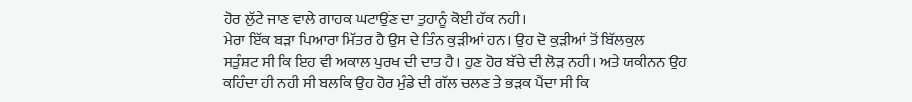ਹੋਰ ਲੁੱਟੇ ਜਾਣ ਵਾਲੇ ਗਾਹਕ ਘਟਾਉਂਣ ਦਾ ਤੁਹਾਨੂੰ ਕੋਈ ਹੱਕ ਨਹੀ।
ਮੇਰਾ ਇੱਕ ਬੜਾ ਪਿਆਰਾ ਮਿੱਤਰ ਹੈ ਉਸ ਦੇ ਤਿੰਨ ਕੁੜੀਆਂ ਹਨ। ਉਹ ਦੋ ਕੁੜੀਆਂ ਤੋਂ ਬਿੱਲਕੁਲ
ਸਤੁੰਸ਼ਟ ਸੀ ਕਿ ਇਹ ਵੀ ਅਕਾਲ ਪੁਰਖ ਦੀ ਦਾਤ ਹੈ। ਹੁਣ ਹੋਰ ਬੱਚੇ ਦੀ ਲੋੜ ਨਹੀ। ਅਤੇ ਯਕੀਨਨ ਉਹ
ਕਹਿੰਦਾ ਹੀ ਨਹੀ ਸੀ ਬਲਕਿ ਉਹ ਹੋਰ ਮੁੰਡੇ ਦੀ ਗੱਲ ਚਲਣ ਤੇ ਭੜਕ ਪੈਂਦਾ ਸੀ ਕਿ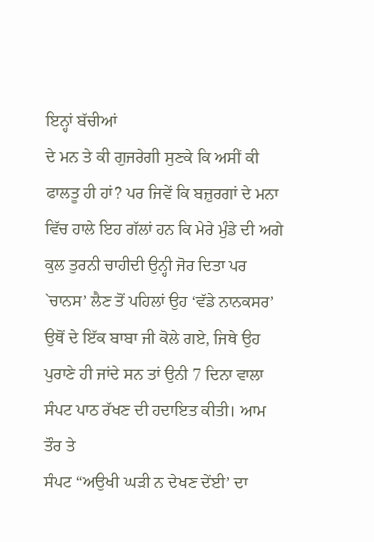ਇਨ੍ਹਾਂ ਬੱਚੀਆਂ
ਦੇ ਮਨ ਤੇ ਕੀ ਗੁਜਰੇਗੀ ਸੁਣਕੇ ਕਿ ਅਸੀਂ ਕੀ ਫਾਲਤੂ ਹੀ ਹਾਂ? ਪਰ ਜਿਵੇਂ ਕਿ ਬਜ਼ੁਰਗਾਂ ਦੇ ਮਨਾ
ਵਿੱਚ ਹਾਲੇ ਇਹ ਗੱਲਾਂ ਹਨ ਕਿ ਮੇਰੇ ਮੁੰਡੇ ਦੀ ਅਗੇ ਕੁਲ ਤੁਰਨੀ ਚਾਹੀਦੀ ਉਨ੍ਹੀ ਜੋਰ ਦਿਤਾ ਪਰ
`ਚਾਨਸ’ ਲੈਣ ਤੋਂ ਪਹਿਲਾਂ ਉਹ ‘ਵੱਡੇ ਨਾਨਕਸਰ’ ਉਥੋਂ ਦੇ ਇੱਕ ਬਾਬਾ ਜੀ ਕੋਲੇ ਗਏ, ਜਿਥੇ ਉਹ
ਪੁਰਾਣੇ ਹੀ ਜਾਂਦੇ ਸਨ ਤਾਂ ਉਨੀ 7 ਦਿਨਾ ਵਾਲਾ ਸੰਪਟ ਪਾਠ ਰੱਖਣ ਦੀ ਹਦਾਇਤ ਕੀਤੀ। ਆਮ ਤੌਰ ਤੇ
ਸੰਪਟ “ਅਉਖੀ ਘੜੀ ਨ ਦੇਖਣ ਦੇਂਈ’ ਦਾ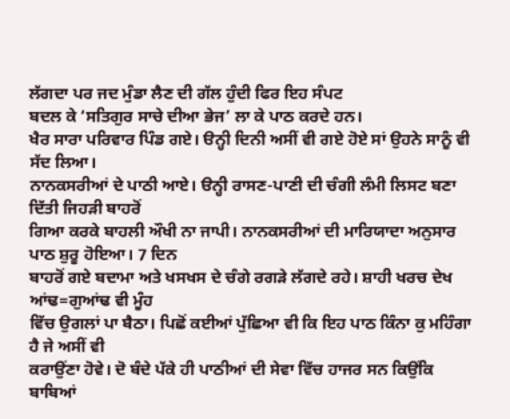ਲੱਗਦਾ ਪਰ ਜਦ ਮੁੰਡਾ ਲੈਣ ਦੀ ਗੱਲ ਹੁੰਦੀ ਫਿਰ ਇਹ ਸੰਪਟ
ਬਦਲ ਕੇ ‘ਸਤਿਗੁਰ ਸਾਚੇ ਦੀਆ ਭੇਜ’ ਲਾ ਕੇ ਪਾਠ ਕਰਦੇ ਹਨ।
ਖੈਰ ਸਾਰਾ ਪਰਿਵਾਰ ਪਿੰਡ ਗਏ। ੳਨ੍ਹੀ ਦਿਨੀ ਅਸੀਂ ਵੀ ਗਏ ਹੋਏ ਸਾਂ ਉਹਨੇ ਸਾਨੂੰ ਵੀ ਸੱਦ ਲਿਆ।
ਨਾਨਕਸਰੀਆਂ ਦੇ ਪਾਠੀ ਆਏ। ੳਨ੍ਹੀ ਰਾਸਣ-ਪਾਣੀ ਦੀ ਚੰਗੀ ਲੰਮੀ ਲਿਸਟ ਬਣਾ ਦਿੱਤੀ ਜਿਹੜੀ ਬਾਹਰੋਂ
ਗਿਆ ਕਰਕੇ ਬਾਹਲੀ ਔਖੀ ਨਾ ਜਾਪੀ। ਨਾਨਕਸਰੀਆਂ ਦੀ ਮਾਰਿਯਾਦਾ ਅਨੁਸਾਰ ਪਾਠ ਸ਼ੁਰੂ ਹੋਇਆ। 7 ਦਿਨ
ਬਾਹਰੋਂ ਗਏ ਬਦਾਮਾ ਅਤੇ ਖਸਖਸ ਦੇ ਚੰਗੇ ਰਗੜੇ ਲੱਗਦੇ ਰਹੇ। ਸ਼ਾਹੀ ਖਰਚ ਦੇਖ ਆਂਢ=ਗੁਆਂਢ ਵੀ ਮੂੰਹ
ਵਿੱਚ ਉਗਲਾਂ ਪਾ ਬੈਠਾ। ਪਿਛੋਂ ਕਈਆਂ ਪੁੱਛਿਆ ਵੀ ਕਿ ਇਹ ਪਾਠ ਕਿੰਨਾ ਕੁ ਮਹਿੰਗਾ ਹੈ ਜੇ ਅਸੀਂ ਵੀ
ਕਰਾਉਂਣਾ ਹੋਵੇ। ਦੋ ਬੰਦੇ ਪੱਕੇ ਹੀ ਪਾਠੀਆਂ ਦੀ ਸੇਵਾ ਵਿੱਚ ਹਾਜਰ ਸਨ ਕਿਉਂਕਿ ਬਾਬਿਆਂ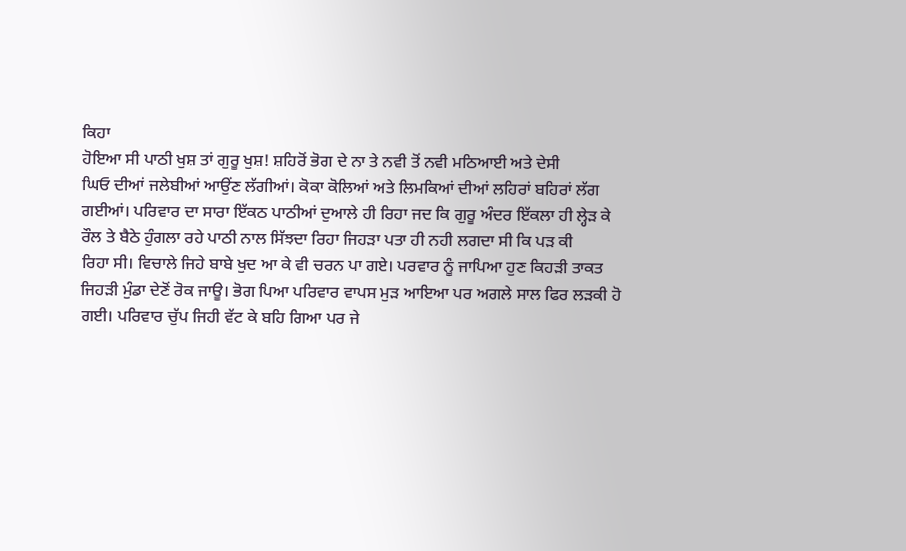ਕਿਹਾ
ਹੋਇਆ ਸੀ ਪਾਠੀ ਖੁਸ਼ ਤਾਂ ਗੁਰੂ ਖੁਸ਼! ਸ਼ਹਿਰੋਂ ਭੋਗ ਦੇ ਨਾ ਤੇ ਨਵੀ ਤੋਂ ਨਵੀ ਮਠਿਆਈ ਅਤੇ ਦੇਸੀ
ਘਿਓ ਦੀਆਂ ਜਲੇਬੀਆਂ ਆਉਂਣ ਲੱਗੀਆਂ। ਕੋਕਾ ਕੋਲਿਆਂ ਅਤੇ ਲਿਮਕਿਆਂ ਦੀਆਂ ਲਹਿਰਾਂ ਬਹਿਰਾਂ ਲੱਗ
ਗਈਆਂ। ਪਰਿਵਾਰ ਦਾ ਸਾਰਾ ਇੱਕਠ ਪਾਠੀਆਂ ਦੁਆਲੇ ਹੀ ਰਿਹਾ ਜਦ ਕਿ ਗੁਰੂ ਅੰਦਰ ਇੱਕਲਾ ਹੀ ਲ੍ਹੇੜ ਕੇ
ਰੌਲ ਤੇ ਬੈਠੇ ਹੁੰਗਲਾ ਰਹੇ ਪਾਠੀ ਨਾਲ ਸਿੱਝਦਾ ਰਿਹਾ ਜਿਹੜਾ ਪਤਾ ਹੀ ਨਹੀ ਲਗਦਾ ਸੀ ਕਿ ਪੜ ਕੀ
ਰਿਹਾ ਸੀ। ਵਿਚਾਲੇ ਜਿਹੇ ਬਾਬੇ ਖੁਦ ਆ ਕੇ ਵੀ ਚਰਨ ਪਾ ਗਏ। ਪਰਵਾਰ ਨੂੰ ਜਾਪਿਆ ਹੁਣ ਕਿਹੜੀ ਤਾਕਤ
ਜਿਹੜੀ ਮੁੰਡਾ ਦੇਣੋਂ ਰੋਕ ਜਾਊ। ਭੋਗ ਪਿਆ ਪਰਿਵਾਰ ਵਾਪਸ ਮੁੜ ਆਇਆ ਪਰ ਅਗਲੇ ਸਾਲ ਫਿਰ ਲੜਕੀ ਹੋ
ਗਈ। ਪਰਿਵਾਰ ਚੁੱਪ ਜਿਹੀ ਵੱਟ ਕੇ ਬਹਿ ਗਿਆ ਪਰ ਜੇ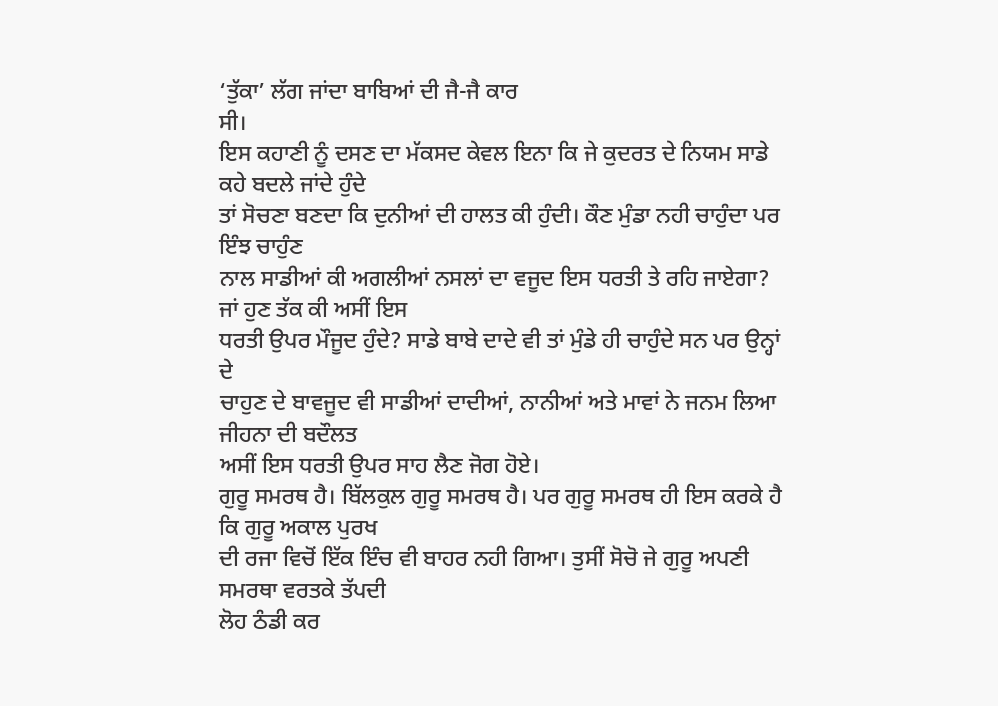‘ਤੁੱਕਾ’ ਲੱਗ ਜਾਂਦਾ ਬਾਬਿਆਂ ਦੀ ਜੈ-ਜੈ ਕਾਰ
ਸੀ।
ਇਸ ਕਹਾਣੀ ਨੂੰ ਦਸਣ ਦਾ ਮੱਕਸਦ ਕੇਵਲ ਇਨਾ ਕਿ ਜੇ ਕੁਦਰਤ ਦੇ ਨਿਯਮ ਸਾਡੇ ਕਹੇ ਬਦਲੇ ਜਾਂਦੇ ਹੁੰਦੇ
ਤਾਂ ਸੋਚਣਾ ਬਣਦਾ ਕਿ ਦੁਨੀਆਂ ਦੀ ਹਾਲਤ ਕੀ ਹੁੰਦੀ। ਕੌਣ ਮੁੰਡਾ ਨਹੀ ਚਾਹੁੰਦਾ ਪਰ ਇੰਝ ਚਾਹੁੰਣ
ਨਾਲ ਸਾਡੀਆਂ ਕੀ ਅਗਲੀਆਂ ਨਸਲਾਂ ਦਾ ਵਜੂਦ ਇਸ ਧਰਤੀ ਤੇ ਰਹਿ ਜਾਏਗਾ? ਜਾਂ ਹੁਣ ਤੱਕ ਕੀ ਅਸੀਂ ਇਸ
ਧਰਤੀ ਉਪਰ ਮੌਜੂਦ ਹੁੰਦੇ? ਸਾਡੇ ਬਾਬੇ ਦਾਦੇ ਵੀ ਤਾਂ ਮੁੰਡੇ ਹੀ ਚਾਹੁੰਦੇ ਸਨ ਪਰ ਉਨ੍ਹਾਂ ਦੇ
ਚਾਹੁਣ ਦੇ ਬਾਵਜੂਦ ਵੀ ਸਾਡੀਆਂ ਦਾਦੀਆਂ, ਨਾਨੀਆਂ ਅਤੇ ਮਾਵਾਂ ਨੇ ਜਨਮ ਲਿਆ ਜੀਹਨਾ ਦੀ ਬਦੌਲਤ
ਅਸੀਂ ਇਸ ਧਰਤੀ ਉਪਰ ਸਾਹ ਲੈਣ ਜੋਗ ਹੋਏ।
ਗੁਰੂ ਸਮਰਥ ਹੈ। ਬਿੱਲਕੁਲ ਗੁਰੂ ਸਮਰਥ ਹੈ। ਪਰ ਗੁਰੂ ਸਮਰਥ ਹੀ ਇਸ ਕਰਕੇ ਹੈ ਕਿ ਗੁਰੂ ਅਕਾਲ ਪੁਰਖ
ਦੀ ਰਜਾ ਵਿਚੋਂ ਇੱਕ ਇੰਚ ਵੀ ਬਾਹਰ ਨਹੀ ਗਿਆ। ਤੁਸੀਂ ਸੋਚੋ ਜੇ ਗੁਰੂ ਅਪਣੀ ਸਮਰਥਾ ਵਰਤਕੇ ਤੱਪਦੀ
ਲੋਹ ਠੰਡੀ ਕਰ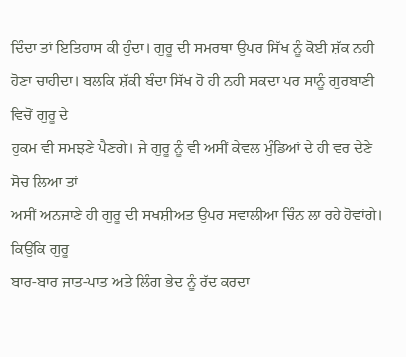ਦਿੰਦਾ ਤਾਂ ਇਤਿਹਾਸ ਕੀ ਹੁੰਦਾ। ਗੁਰੂ ਦੀ ਸਮਰਥਾ ਉਪਰ ਸਿੱਖ ਨੂੰ ਕੋਈ ਸ਼ੱਕ ਨਹੀ
ਹੋਣਾ ਚਾਹੀਦਾ। ਬਲਕਿ ਸ਼ੱਕੀ ਬੰਦਾ ਸਿੱਖ ਹੋ ਹੀ ਨਹੀ ਸਕਦਾ ਪਰ ਸਾਨੂੰ ਗੁਰਬਾਣੀ ਵਿਚੋਂ ਗੁਰੂ ਦੇ
ਹੁਕਮ ਵੀ ਸਮਝਣੇ ਪੈਣਗੇ। ਜੇ ਗੁਰੂ ਨੂੰ ਵੀ ਅਸੀਂ ਕੇਵਲ ਮੁੰਡਿਆਂ ਦੇ ਹੀ ਵਰ ਦੇਣੇ ਸੋਚ ਲਿਆ ਤਾਂ
ਅਸੀਂ ਅਨਜਾਣੇ ਹੀ ਗੁਰੂ ਦੀ ਸਖਸ਼ੀਅਤ ਉਪਰ ਸਵਾਲੀਆ ਚਿੰਨ ਲਾ ਰਹੇ ਹੋਵਾਂਗੇ। ਕਿਉਂਕਿ ਗੁਰੂ
ਬਾਰ-ਬਾਰ ਜਾਤ-ਪਾਤ ਅਤੇ ਲਿੰਗ ਭੇਦ ਨੂੰ ਰੱਦ ਕਰਦਾ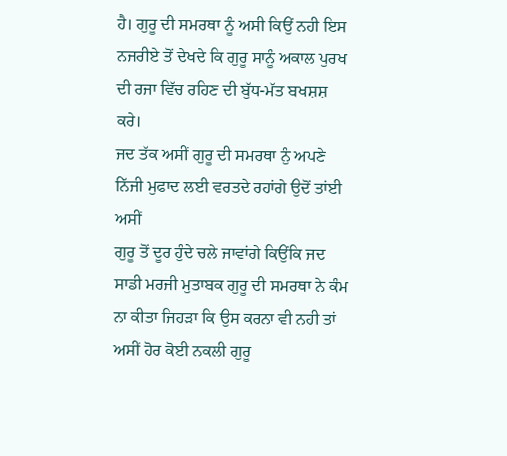ਹੈ। ਗੁਰੂ ਦੀ ਸਮਰਥਾ ਨੂੰ ਅਸੀ ਕਿਉਂ ਨਹੀ ਇਸ
ਨਜਰੀਏ ਤੋਂ ਦੇਖਦੇ ਕਿ ਗੁਰੂ ਸਾਨੂੰ ਅਕਾਲ ਪੁਰਖ ਦੀ ਰਜਾ ਵਿੱਚ ਰਹਿਣ ਦੀ ਬੁੱਧ-ਮੱਤ ਬਖਸ਼ਸ਼ ਕਰੇ।
ਜਦ ਤੱਕ ਅਸੀਂ ਗੁਰੂ ਦੀ ਸਮਰਥਾ ਨੁੰ ਅਪਣੇ ਨਿੱਜੀ ਮੁਫਾਦ ਲਈ ਵਰਤਦੇ ਰਹਾਂਗੇ ਉਦੋਂ ਤਾਂਈ ਅਸੀਂ
ਗੁਰੂ ਤੋਂ ਦੂਰ ਹੁੰਦੇ ਚਲੇ ਜਾਵਾਂਗੇ ਕਿਉਂਕਿ ਜਦ ਸਾਡੀ ਮਰਜੀ ਮੁਤਾਬਕ ਗੁਰੂ ਦੀ ਸਮਰਥਾ ਨੇ ਕੰਮ
ਨਾ ਕੀਤਾ ਜਿਹੜਾ ਕਿ ਉਸ ਕਰਨਾ ਵੀ ਨਹੀ ਤਾਂ ਅਸੀਂ ਹੋਰ ਕੋਈ ਨਕਲੀ ਗੁਰੂ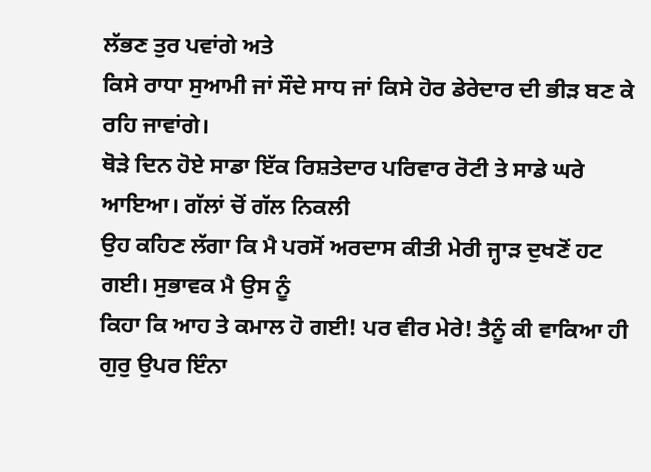ਲੱਭਣ ਤੁਰ ਪਵਾਂਗੇ ਅਤੇ
ਕਿਸੇ ਰਾਧਾ ਸੁਆਮੀ ਜਾਂ ਸੌਦੇ ਸਾਧ ਜਾਂ ਕਿਸੇ ਹੋਰ ਡੇਰੇਦਾਰ ਦੀ ਭੀੜ ਬਣ ਕੇ ਰਹਿ ਜਾਵਾਂਗੇ।
ਥੋੜੇ ਦਿਨ ਹੋਏ ਸਾਡਾ ਇੱਕ ਰਿਸ਼ਤੇਦਾਰ ਪਰਿਵਾਰ ਰੋਟੀ ਤੇ ਸਾਡੇ ਘਰੇ ਆਇਆ। ਗੱਲਾਂ ਚੋਂ ਗੱਲ ਨਿਕਲੀ
ਉਹ ਕਹਿਣ ਲੱਗਾ ਕਿ ਮੈ ਪਰਸੋਂ ਅਰਦਾਸ ਕੀਤੀ ਮੇਰੀ ਜ੍ਹਾੜ ਦੁਖਣੋਂ ਹਟ ਗਈ। ਸੁਭਾਵਕ ਮੈ ਉਸ ਨੂੰ
ਕਿਹਾ ਕਿ ਆਹ ਤੇ ਕਮਾਲ ਹੋ ਗਈ! ਪਰ ਵੀਰ ਮੇਰੇ! ਤੈਨੂੰ ਕੀ ਵਾਕਿਆ ਹੀ ਗੁਰੁ ਉਪਰ ਇੰਨਾ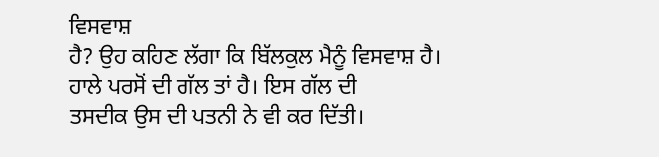ਵਿਸਵਾਸ਼
ਹੈ? ਉਹ ਕਹਿਣ ਲੱਗਾ ਕਿ ਬਿੱਲਕੁਲ ਮੈਨੂੰ ਵਿਸਵਾਸ਼ ਹੈ। ਹਾਲੇ ਪਰਸੋਂ ਦੀ ਗੱਲ ਤਾਂ ਹੈ। ਇਸ ਗੱਲ ਦੀ
ਤਸਦੀਕ ਉਸ ਦੀ ਪਤਨੀ ਨੇ ਵੀ ਕਰ ਦਿੱਤੀ।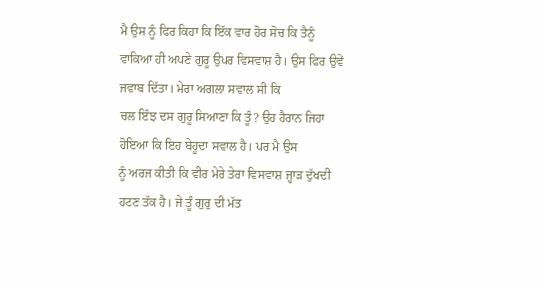ਮੈ ਉਸ ਨੂੰ ਫਿਰ ਕਿਹਾ ਕਿ ਇੱਕ ਵਾਰ ਹੋਰ ਸੋਚ ਕਿ ਤੈਨੂੰ
ਵਾਕਿਆ ਹੀ ਅਪਣੇ ਗੁਰੂ ਉਪਰ ਵਿਸਵਾਸ਼ ਹੈ। ਉਸ ਫਿਰ ਉਵੇਂ ਜਵਾਬ ਦਿੱਤਾ। ਮੇਰਾ ਅਗਲਾ ਸਵਾਲ ਸੀ ਕਿ
ਚਲ ਇੰਝ ਦਸ ਗੁਰੂ ਸਿਆਣਾ ਕਿ ਤੂੰ? ਉਹ ਹੈਰਾਨ ਜਿਹਾ ਹੋਇਆ ਕਿ ਇਹ ਬੇਹੂਦਾ ਸਵਾਲ ਹੈ। ਪਰ ਮੈ ਉਸ
ਨੂੰ ਅਰਜ ਕੀਤੀ ਕਿ ਵੀਰ ਮੇਰੇ ਤੇਰਾ ਵਿਸਵਾਸ਼ ਜ੍ਹਾੜ ਦੁੱਖਦੀ ਹਟਣ ਤੱਕ ਹੈ। ਜੇ ਤੂੰ ਗੁਰੁ ਦੀ ਮੱਤ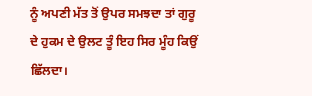ਨੂੰ ਅਪਣੀ ਮੱਤ ਤੋਂ ਉਪਰ ਸਮਝਦਾ ਤਾਂ ਗੁਰੂ ਦੇ ਹੁਕਮ ਦੇ ਉਲਟ ਤੂੰ ਇਹ ਸਿਰ ਮੂੰਹ ਕਿਉਂ ਛਿੱਲਦਾ।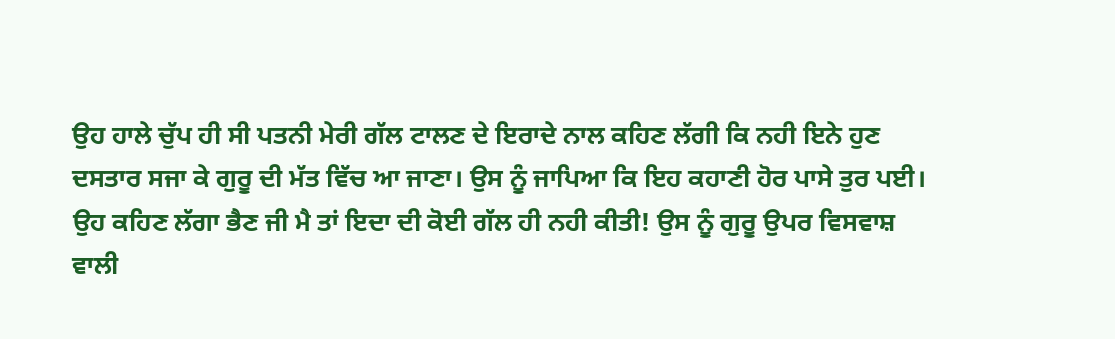ਉਹ ਹਾਲੇ ਚੁੱਪ ਹੀ ਸੀ ਪਤਨੀ ਮੇਰੀ ਗੱਲ ਟਾਲਣ ਦੇ ਇਰਾਦੇ ਨਾਲ ਕਹਿਣ ਲੱਗੀ ਕਿ ਨਹੀ ਇਨੇ ਹੁਣ
ਦਸਤਾਰ ਸਜਾ ਕੇ ਗੁਰੂ ਦੀ ਮੱਤ ਵਿੱਚ ਆ ਜਾਣਾ। ਉਸ ਨੂੰ ਜਾਪਿਆ ਕਿ ਇਹ ਕਹਾਣੀ ਹੋਰ ਪਾਸੇ ਤੁਰ ਪਈ।
ਉਹ ਕਹਿਣ ਲੱਗਾ ਭੈਣ ਜੀ ਮੈ ਤਾਂ ਇਦਾ ਦੀ ਕੋਈ ਗੱਲ ਹੀ ਨਹੀ ਕੀਤੀ! ਉਸ ਨੂੰ ਗੁਰੂ ਉਪਰ ਵਿਸਵਾਸ਼
ਵਾਲੀ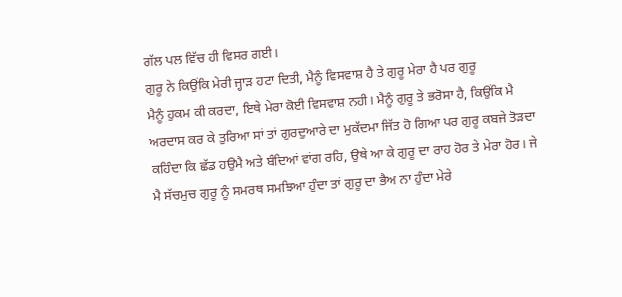ਗੱਲ ਪਲ ਵਿੱਚ ਹੀ ਵਿਸਰ ਗਈ।
ਗੁਰੂ ਨੇ ਕਿਉਂਕਿ ਮੇਰੀ ਜ੍ਹਾੜ ਹਟਾ ਦਿਤੀ, ਮੈਨੂੰ ਵਿਸਵਾਸ਼ ਹੈ ਤੇ ਗੁਰੂ ਮੇਰਾ ਹੈ ਪਰ ਗੁਰੂ
ਮੈਨੂੰ ਹੁਕਮ ਕੀ ਕਰਦਾ, ਇਥੇ ਮੇਰਾ ਕੋਈ ਵਿਸਵਾਸ਼ ਨਹੀ। ਮੈਨੂੰ ਗੁਰੂ ਤੇ ਭਰੋਸਾ ਹੈ, ਕਿਉਂਕਿ ਮੈ
ਅਰਦਾਸ ਕਰ ਕੇ ਤੁਰਿਆ ਸਾਂ ਤਾਂ ਗੁਰਦੁਆਰੇ ਦਾ ਮੁਕੱਦਮਾ ਜਿੱਤ ਹੋ ਗਿਆ ਪਰ ਗੁਰੂ ਕਬਜੇ ਤੋੜਦਾ
ਕਹਿੰਦਾ ਕਿ ਛੱਡ ਹਉਮੈ ਅਤੇ ਬੰਦਿਆਂ ਵਾਂਗ ਰਹਿ, ਉਥੇ ਆ ਕੇ ਗੁਰੂ ਦਾ ਰਾਹ ਹੋਰ ਤੇ ਮੇਰਾ ਹੋਰ। ਜੇ
ਮੈ ਸੱਚਮੁਚ ਗੁਰੂ ਨੂੰ ਸਮਰਥ ਸਮਝਿਆ ਹੁੰਦਾ ਤਾਂ ਗੁਰੂ ਦਾ ਭੈਅ ਨਾ ਹੁੰਦਾ ਮੇਰੇ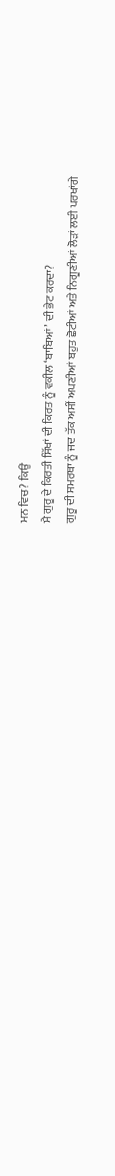ਮਨ ਵਿਚ? ਕਿਉਂ
ਮੈ ਗੁਰੂ ਦੇ ਕਿਰਤੀ ਸਿੱਖਾਂ ਦੀ ਕਿਰਤ ਨੂੰ ਵਕੀਲ ‘ਬਾਬਿਆਂ’ ਦੀ ਭੇਟ ਕਰਦਾ?
ਗੁਰੂ ਦੀ ਸਮਰਥਾ ਨੂੰ ਜਦ ਤੱਕ ਅਸੀਂ ਅਪਣੀਆਂ ਬਹੁਤ ਛੋਟੀਆਂ ਅਤੇ ਨਿਗੂਣੀਆਂ ਲੋੜਾਂ ਲਈ ਪਰਖਾਂਗੇ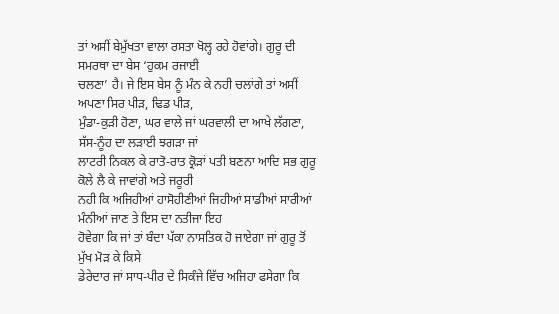ਤਾਂ ਅਸੀਂ ਬੇਮੁੱਖਤਾ ਵਾਲਾ ਰਸਤਾ ਖੋਲ੍ਹ ਰਹੇ ਹੋਵਾਂਗੇ। ਗੁਰੂ ਦੀ ਸਮਰਥਾ ਦਾ ਬੇਸ ‘ਹੁਕਮ ਰਜਾਈ
ਚਲਣਾ’ ਹੈ। ਜੇ ਇਸ ਬੇਸ ਨੂੰ ਮੰਨ ਕੇ ਨਹੀ ਚਲਾਂਗੇ ਤਾਂ ਅਸੀਂ ਅਪਣਾ ਸਿਰ ਪੀੜ, ਢਿਡ ਪੀੜ,
ਮੁੰਡਾ-ਕੁੜੀ ਹੋਣਾ, ਘਰ ਵਾਲੇ ਜਾਂ ਘਰਵਾਲੀ ਦਾ ਆਖੇ ਲੱਗਣਾ, ਸੱਸ-ਨੂੰਹ ਦਾ ਲੜਾਈ ਝਗੜਾ ਜਾਂ
ਲਾਟਰੀ ਨਿਕਲ ਕੇ ਰਾਤੋ-ਰਾਤ ਕ੍ਰੋੜਾਂ ਪਤੀ ਬਣਨਾ ਆਦਿ ਸਭ ਗੁਰੂ ਕੋਲੇ ਲੈ ਕੇ ਜਾਵਾਂਗੇ ਅਤੇ ਜਰੂਰੀ
ਨਹੀ ਕਿ ਅਜਿਹੀਆਂ ਹਾਸੋਹੀਣੀਆਂ ਜਿਹੀਆਂ ਸਾਡੀਆਂ ਸਾਰੀਆਂ ਮੰਨੀਆਂ ਜਾਣ ਤੇ ਇਸ ਦਾ ਨਤੀਜਾ ਇਹ
ਹੋਵੇਗਾ ਕਿ ਜਾਂ ਤਾਂ ਬੰਦਾ ਪੱਕਾ ਨਾਸਤਿਕ ਹੋ ਜਾਏਗਾ ਜਾਂ ਗੁਰੂ ਤੋਂ ਮੁੱਖ ਮੋੜ ਕੇ ਕਿਸੇ
ਡੇਰੇਦਾਰ ਜਾਂ ਸਾਧ-ਪੀਰ ਦੇ ਸਿਕੰਜੇ ਵਿੱਚ ਅਜਿਹਾ ਫਸੇਗਾ ਕਿ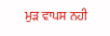ਮੁੜ ਵਾਪਸ ਨਹੀ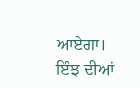ਆਏਗਾ। ਇੰਝ ਦੀਆਂ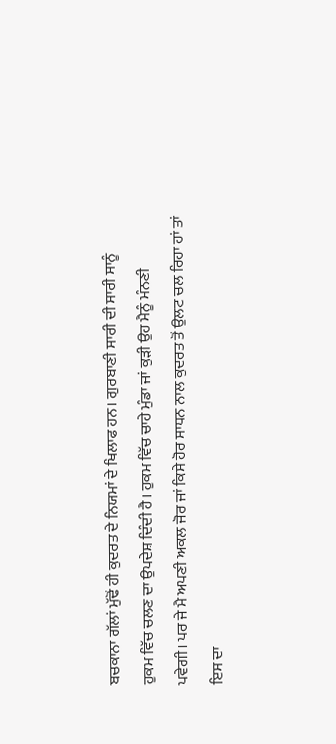ਬਚਕਾਨਾ ਗੱਲਾਂ ਮੁੱਢੋਂ ਹੀ ਕੁਦਰਤ ਦੇ ਨਿਯਮਾਂ ਦੇ ਖਿਲਾਫ ਹਨ। ਗੁਰਬਾਣੀ ਸਾਰੀ ਦੀ ਸਾਰੀ ਸਾਨੂੰ
ਹੁਕਮ ਵਿੱਚ ਚਲਣ ਦਾ ਉਪਦੇਸ਼ ਦਿੰਦੀ ਹੈ। ਹੁਕਮ ਵਿੱਚ ਚਾਹੇ ਮੁੰਡਾ ਜਾਂ ਕੁੜੀ ਉਹ ਮੈਨੂੰ ਮੰਨਣੀ
ਪਵੇਗੀ। ਪਰ ਜੇ ਮੈ ਅਪਣੀ ਅਕਲ ਜੋਰ ਜਾਂ ਕਿਸੇ ਹੋਰ ਸਾਧਨ ਨਾਲ ਕੁਦਰਤ ਤੋਂ ਉਲਟ ਚਲ ਰਿਹਾ ਹਾਂ ਤਾਂ
ਇਸ ਦਾ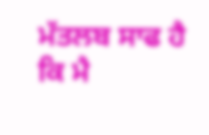ਮੱਤਲਬ ਸਾਫ ਹੈ ਕਿ ਮੈ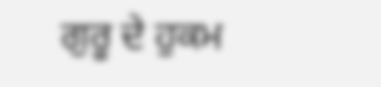ਗੁਰੂ ਦੇ ਹੁਕਮ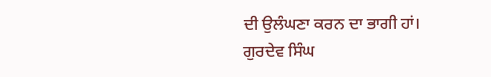ਦੀ ਉਲੰਘਣਾ ਕਰਨ ਦਾ ਭਾਗੀ ਹਾਂ।
ਗੁਰਦੇਵ ਸਿੰਘ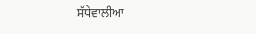ਸੱਧੇਵਾਲੀਆ